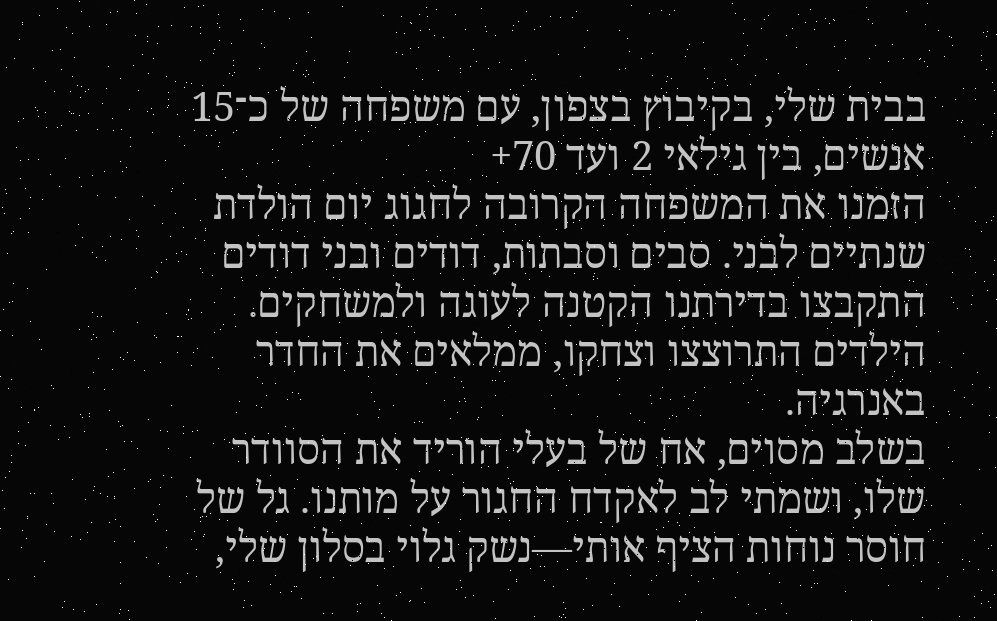בבית שלי, בקיבוץ בצפון, עם משפחה של כ־15 אנשים, בין גילאי 2 ועד 70+
הזמנו את המשפחה הקרובה לחגוג יום הולדת שנתיים לבני. סבים וסבתות, דודים ובני דודים התקבצו בדירתנו הקטנה לעוגה ולמשחקים. הילדים התרוצצו וצחקו, ממלאים את החדר באנרגיה.
בשלב מסוים, אח של בעלי הוריד את הסוודר שלו, ושמתי לב לאקדח החגור על מותנו. גל של חוסר נוחות הציף אותי—נשק גלוי בסלון שלי,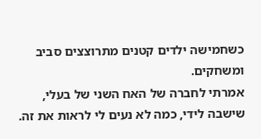כשחמישה ילדים קטנים מתרוצצים סביב ומשחקים.
אמרתי לחברה של האח השני של בעלי, שישבה לידי, כמה לא נעים לי לראות את זה.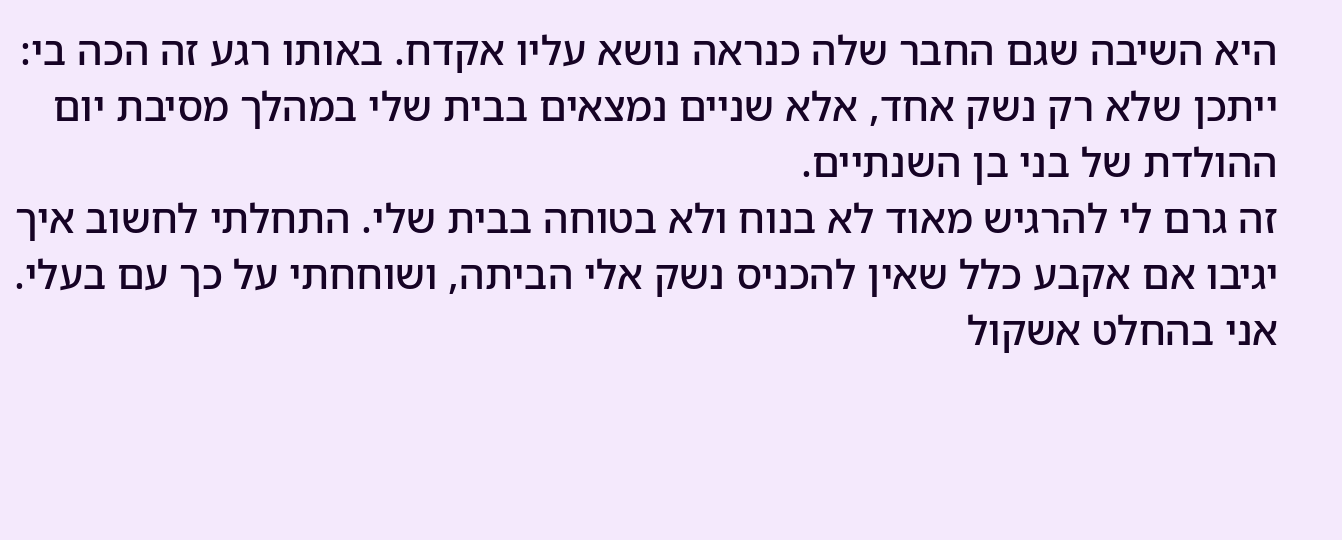היא השיבה שגם החבר שלה כנראה נושא עליו אקדח. באותו רגע זה הכה בי: ייתכן שלא רק נשק אחד, אלא שניים נמצאים בבית שלי במהלך מסיבת יום ההולדת של בני בן השנתיים.
זה גרם לי להרגיש מאוד לא בנוח ולא בטוחה בבית שלי. התחלתי לחשוב איך יגיבו אם אקבע כלל שאין להכניס נשק אלי הביתה, ושוחחתי על כך עם בעלי. אני בהחלט אשקול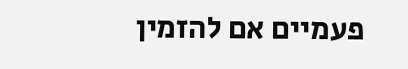פעמיים אם להזמין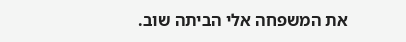את המשפחה אלי הביתה שוב.